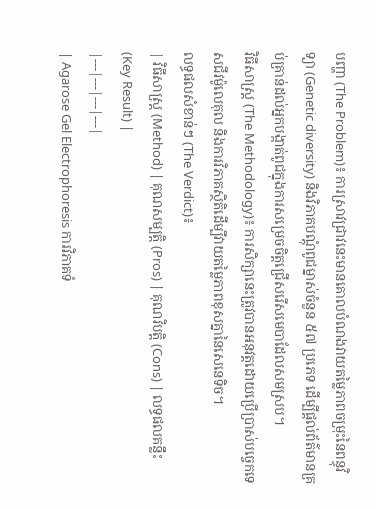បញ្ហា (The Problem)៖ ការស្រាវជ្រាវនេះមានគោលបំណងវាយតម្លៃភាពចម្រុះនៃពន្ធុវិទ្យា (Genetic diversity) និងវិភាគបណ្តុំពូជម្នាស់ចំនួន ៥៧ ប្រភេទ ដើម្បីផ្តល់ព័ត៌មានគ្រប់គ្រាន់ដល់អ្នកបង្កាត់ពូជក្នុងការសម្រេចចិត្តជ្រើសរើសមេបាដែលសមស្រប។
វិធីសាស្ត្រ (The Methodology)៖ ការសិក្សានេះត្រូវបានអនុវត្តដោយប្រើប្រាស់បច្ចេកទេសជីវម៉ូលេគុល និងការវិភាគស្ថិតិដើម្បីវាយតម្លៃភាពខុសគ្នានៃសេនេទិច។
លទ្ធផលសំខាន់ៗ (The Verdict)៖
| វិធីសាស្ត្រ (Method) | គុណសម្បត្តិ (Pros) | គុណវិបត្តិ (Cons) | លទ្ធផលគន្លឹះ (Key Result) |
|---|---|---|---|
| Agarose Gel Electrophoresis ការវិភាគទំ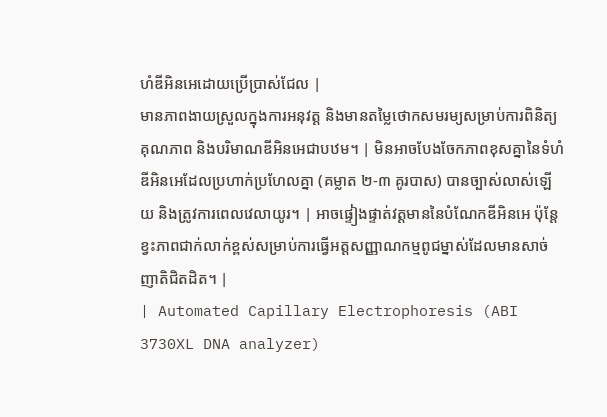ហំឌីអិនអេដោយប្រើប្រាស់ជែល |
មានភាពងាយស្រួលក្នុងការអនុវត្ត និងមានតម្លៃថោកសមរម្យសម្រាប់ការពិនិត្យគុណភាព និងបរិមាណឌីអិនអេជាបឋម។ | មិនអាចបែងចែកភាពខុសគ្នានៃទំហំឌីអិនអេដែលប្រហាក់ប្រហែលគ្នា (គម្លាត ២-៣ គូរបាស) បានច្បាស់លាស់ឡើយ និងត្រូវការពេលវេលាយូរ។ | អាចផ្ទៀងផ្ទាត់វត្តមាននៃបំណែកឌីអិនអេ ប៉ុន្តែខ្វះភាពជាក់លាក់ខ្ពស់សម្រាប់ការធ្វើអត្តសញ្ញាណកម្មពូជម្នាស់ដែលមានសាច់ញាតិជិតដិត។ |
| Automated Capillary Electrophoresis (ABI 3730XL DNA analyzer)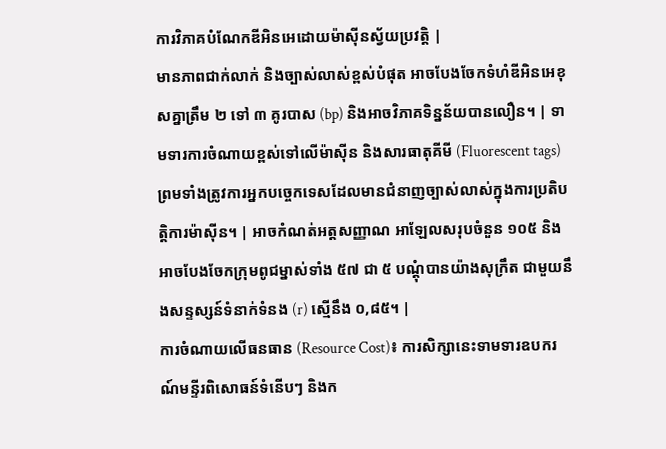ការវិភាគបំណែកឌីអិនអេដោយម៉ាស៊ីនស្វ័យប្រវត្តិ |
មានភាពជាក់លាក់ និងច្បាស់លាស់ខ្ពស់បំផុត អាចបែងចែកទំហំឌីអិនអេខុសគ្នាត្រឹម ២ ទៅ ៣ គូរបាស (bp) និងអាចវិភាគទិន្នន័យបានលឿន។ | ទាមទារការចំណាយខ្ពស់ទៅលើម៉ាស៊ីន និងសារធាតុគីមី (Fluorescent tags) ព្រមទាំងត្រូវការអ្នកបច្ចេកទេសដែលមានជំនាញច្បាស់លាស់ក្នុងការប្រតិបត្តិការម៉ាស៊ីន។ | អាចកំណត់អត្តសញ្ញាណ អាឡែលសរុបចំនួន ១០៥ និងអាចបែងចែកក្រុមពូជម្នាស់ទាំង ៥៧ ជា ៥ បណ្តុំបានយ៉ាងសុក្រឹត ជាមួយនឹងសន្ទស្សន៍ទំនាក់ទំនង (r) ស្មើនឹង ០,៨៥។ |
ការចំណាយលើធនធាន (Resource Cost)៖ ការសិក្សានេះទាមទារឧបករណ៍មន្ទីរពិសោធន៍ទំនើបៗ និងក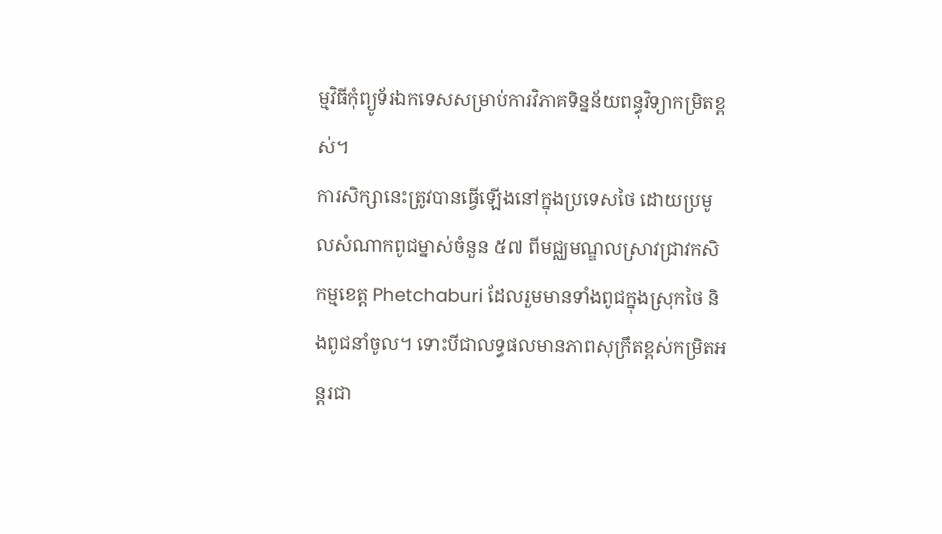ម្មវិធីកុំព្យូទ័រឯកទេសសម្រាប់ការវិភាគទិន្នន័យពន្ធុវិទ្យាកម្រិតខ្ពស់។
ការសិក្សានេះត្រូវបានធ្វើឡើងនៅក្នុងប្រទេសថៃ ដោយប្រមូលសំណាកពូជម្នាស់ចំនួន ៥៧ ពីមជ្ឈមណ្ឌលស្រាវជ្រាវកសិកម្មខេត្ត Phetchaburi ដែលរួមមានទាំងពូជក្នុងស្រុកថៃ និងពូជនាំចូល។ ទោះបីជាលទ្ធផលមានភាពសុក្រឹតខ្ពស់កម្រិតអន្តរជា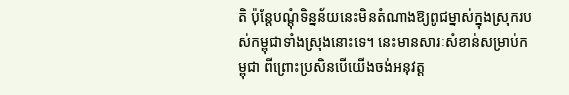តិ ប៉ុន្តែបណ្តុំទិន្នន័យនេះមិនតំណាងឱ្យពូជម្នាស់ក្នុងស្រុករបស់កម្ពុជាទាំងស្រុងនោះទេ។ នេះមានសារៈសំខាន់សម្រាប់កម្ពុជា ពីព្រោះប្រសិនបើយើងចង់អនុវត្ត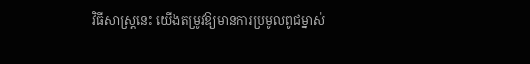វិធីសាស្ត្រនេះ យើងតម្រូវឱ្យមានការប្រមូលពូជម្នាស់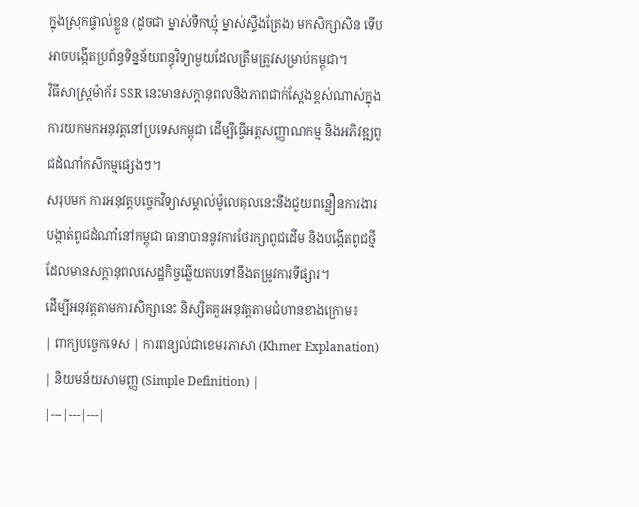ក្នុងស្រុកផ្ទាល់ខ្លួន (ដូចជា ម្នាស់ទឹកឃ្មុំ ម្នាស់ស្ទឹងត្រែង) មកសិក្សាសិន ទើបអាចបង្កើតប្រព័ន្ធទិន្នន័យពន្ធុវិទ្យាមួយដែលត្រឹមត្រូវសម្រាប់កម្ពុជា។
វិធីសាស្ត្រម៉ាក័រ SSR នេះមានសក្តានុពលនិងភាពជាក់ស្តែងខ្ពស់ណាស់ក្នុងការយកមកអនុវត្តនៅប្រទេសកម្ពុជា ដើម្បីធ្វើអត្តសញ្ញាណកម្ម និងអភិវឌ្ឍពូជដំណាំកសិកម្មផ្សេងៗ។
សរុបមក ការអនុវត្តបច្ចេកវិទ្យាសម្គាល់ម៉ូលេគុលនេះនឹងជួយពន្លឿនការងារបង្កាត់ពូជដំណាំនៅកម្ពុជា ធានាបាននូវការថែរក្សាពូជដើម និងបង្កើតពូជថ្មីដែលមានសក្តានុពលសេដ្ឋកិច្ចឆ្លើយតបទៅនឹងតម្រូវការទីផ្សារ។
ដើម្បីអនុវត្តតាមការសិក្សានេះ និស្សិតគួរអនុវត្តតាមជំហានខាងក្រោម៖
| ពាក្យបច្ចេកទេស | ការពន្យល់ជាខេមរភាសា (Khmer Explanation) | និយមន័យសាមញ្ញ (Simple Definition) |
|---|---|---|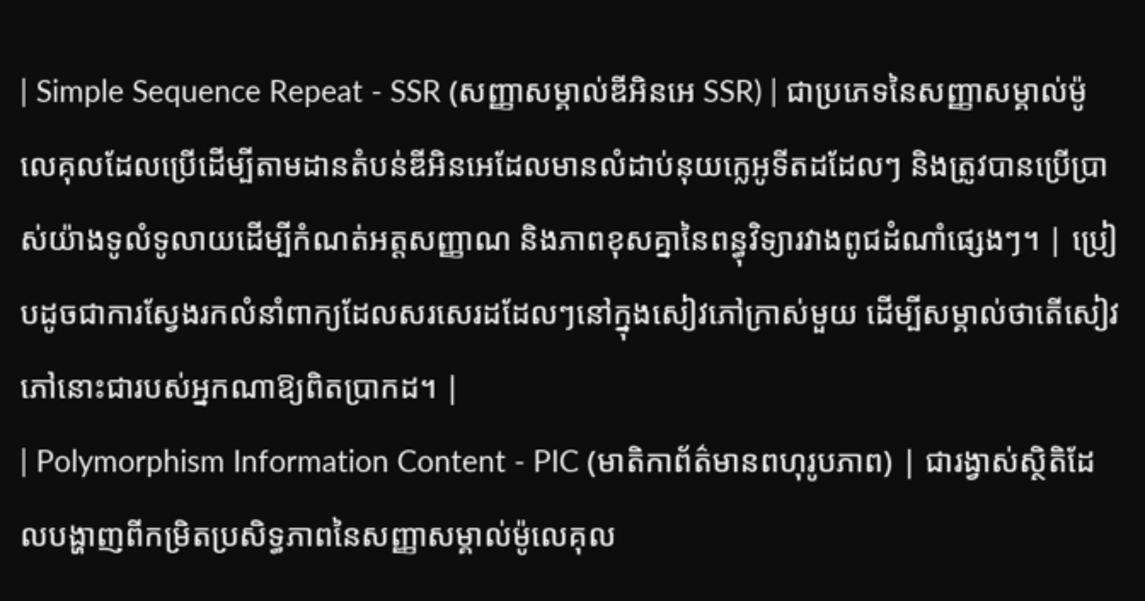| Simple Sequence Repeat - SSR (សញ្ញាសម្គាល់ឌីអិនអេ SSR) | ជាប្រភេទនៃសញ្ញាសម្គាល់ម៉ូលេគុលដែលប្រើដើម្បីតាមដានតំបន់ឌីអិនអេដែលមានលំដាប់នុយក្លេអូទីតដដែលៗ និងត្រូវបានប្រើប្រាស់យ៉ាងទូលំទូលាយដើម្បីកំណត់អត្តសញ្ញាណ និងភាពខុសគ្នានៃពន្ធុវិទ្យារវាងពូជដំណាំផ្សេងៗ។ | ប្រៀបដូចជាការស្វែងរកលំនាំពាក្យដែលសរសេរដដែលៗនៅក្នុងសៀវភៅក្រាស់មួយ ដើម្បីសម្គាល់ថាតើសៀវភៅនោះជារបស់អ្នកណាឱ្យពិតប្រាកដ។ |
| Polymorphism Information Content - PIC (មាតិកាព័ត៌មានពហុរូបភាព) | ជារង្វាស់ស្ថិតិដែលបង្ហាញពីកម្រិតប្រសិទ្ធភាពនៃសញ្ញាសម្គាល់ម៉ូលេគុល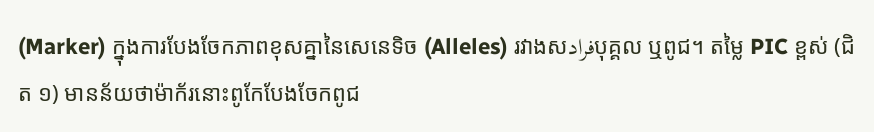(Marker) ក្នុងការបែងចែកភាពខុសគ្នានៃសេនេទិច (Alleles) រវាងសفرادបុគ្គល ឬពូជ។ តម្លៃ PIC ខ្ពស់ (ជិត ១) មានន័យថាម៉ាក័រនោះពូកែបែងចែកពូជ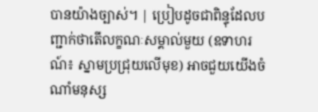បានយ៉ាងច្បាស់។ | ប្រៀបដូចជាពិន្ទុដែលបញ្ជាក់ថាតើលក្ខណៈសម្គាល់មួយ (ឧទាហរណ៍៖ ស្នាមប្រជ្រុយលើមុខ) អាចជួយយើងចំណាំមនុស្ស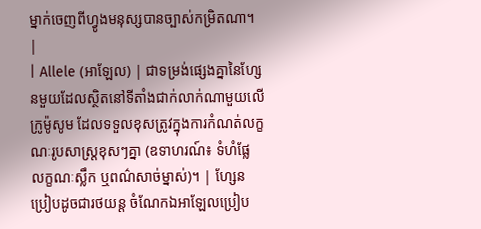ម្នាក់ចេញពីហ្វូងមនុស្សបានច្បាស់កម្រិតណា។ |
| Allele (អាឡែល) | ជាទម្រង់ផ្សេងគ្នានៃហ្សែនមួយដែលស្ថិតនៅទីតាំងជាក់លាក់ណាមួយលើក្រូម៉ូសូម ដែលទទួលខុសត្រូវក្នុងការកំណត់លក្ខណៈរូបសាស្ត្រខុសៗគ្នា (ឧទាហរណ៍៖ ទំហំផ្លែ លក្ខណៈស្លឹក ឬពណ៌សាច់ម្នាស់)។ | ហ្សែនប្រៀបដូចជារថយន្ត ចំណែកឯអាឡែលប្រៀប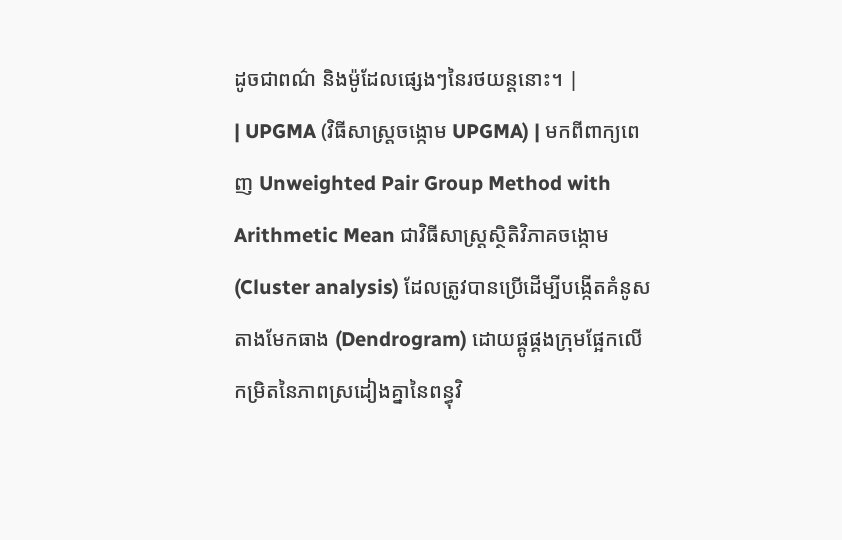ដូចជាពណ៌ និងម៉ូដែលផ្សេងៗនៃរថយន្តនោះ។ |
| UPGMA (វិធីសាស្ត្រចង្កោម UPGMA) | មកពីពាក្យពេញ Unweighted Pair Group Method with Arithmetic Mean ជាវិធីសាស្ត្រស្ថិតិវិភាគចង្កោម (Cluster analysis) ដែលត្រូវបានប្រើដើម្បីបង្កើតគំនូសតាងមែកធាង (Dendrogram) ដោយផ្គូផ្គងក្រុមផ្អែកលើកម្រិតនៃភាពស្រដៀងគ្នានៃពន្ធុវិ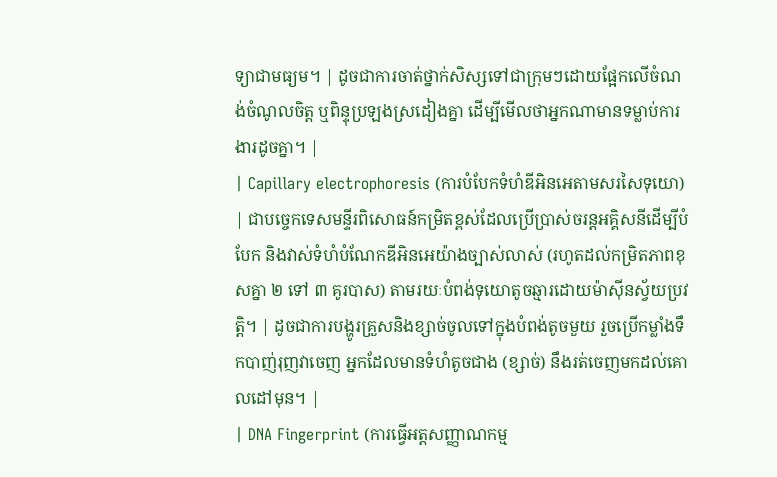ទ្យាជាមធ្យម។ | ដូចជាការចាត់ថ្នាក់សិស្សទៅជាក្រុមៗដោយផ្អែកលើចំណង់ចំណូលចិត្ត ឬពិន្ទុប្រឡងស្រដៀងគ្នា ដើម្បីមើលថាអ្នកណាមានទម្លាប់ការងារដូចគ្នា។ |
| Capillary electrophoresis (ការបំបែកទំហំឌីអិនអេតាមសរសៃទុយោ) | ជាបច្ចេកទេសមន្ទីរពិសោធន៍កម្រិតខ្ពស់ដែលប្រើប្រាស់ចរន្តអគ្គិសនីដើម្បីបំបែក និងវាស់ទំហំបំណែកឌីអិនអេយ៉ាងច្បាស់លាស់ (រហូតដល់កម្រិតភាពខុសគ្នា ២ ទៅ ៣ គូរបាស) តាមរយៈបំពង់ទុយោតូចឆ្មារដោយម៉ាស៊ីនស្វ័យប្រវត្តិ។ | ដូចជាការបង្ហូរគ្រួសនិងខ្សាច់ចូលទៅក្នុងបំពង់តូចមួយ រួចប្រើកម្លាំងទឹកបាញ់រុញវាចេញ អ្នកដែលមានទំហំតូចជាង (ខ្សាច់) នឹងរត់ចេញមកដល់គោលដៅមុន។ |
| DNA Fingerprint (ការធ្វើអត្តសញ្ញាណកម្ម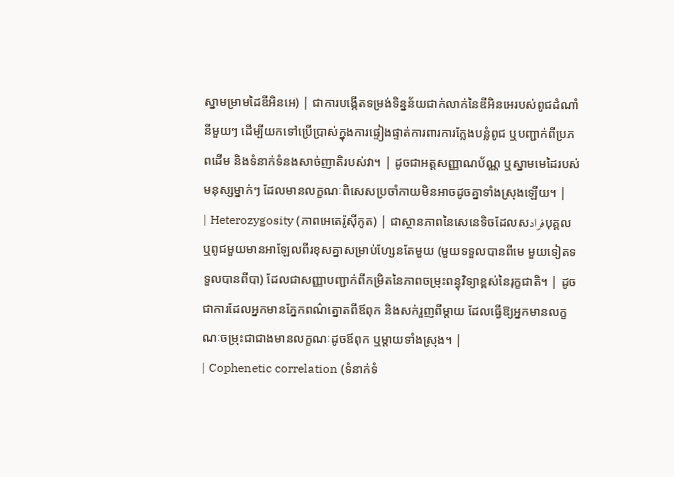ស្នាមម្រាមដៃឌីអិនអេ) | ជាការបង្កើតទម្រង់ទិន្នន័យជាក់លាក់នៃឌីអិនអេរបស់ពូជដំណាំនីមួយៗ ដើម្បីយកទៅប្រើប្រាស់ក្នុងការផ្ទៀងផ្ទាត់ការពារការក្លែងបន្លំពូជ ឬបញ្ជាក់ពីប្រភពដើម និងទំនាក់ទំនងសាច់ញាតិរបស់វា។ | ដូចជាអត្តសញ្ញាណប័ណ្ណ ឬស្នាមមេដៃរបស់មនុស្សម្នាក់ៗ ដែលមានលក្ខណៈពិសេសប្រចាំកាយមិនអាចដូចគ្នាទាំងស្រុងឡើយ។ |
| Heterozygosity (ភាពអេតេរ៉ូស៊ីកូត) | ជាស្ថានភាពនៃសេនេទិចដែលសفرادបុគ្គល ឬពូជមួយមានអាឡែលពីរខុសគ្នាសម្រាប់ហ្សែនតែមួយ (មួយទទួលបានពីមេ មួយទៀតទទួលបានពីបា) ដែលជាសញ្ញាបញ្ជាក់ពីកម្រិតនៃភាពចម្រុះពន្ធុវិទ្យាខ្ពស់នៃរុក្ខជាតិ។ | ដូចជាការដែលអ្នកមានភ្នែកពណ៌ត្នោតពីឪពុក និងសក់រួញពីម្តាយ ដែលធ្វើឱ្យអ្នកមានលក្ខណៈចម្រុះជាជាងមានលក្ខណៈដូចឪពុក ឬម្តាយទាំងស្រុង។ |
| Cophenetic correlation (ទំនាក់ទំ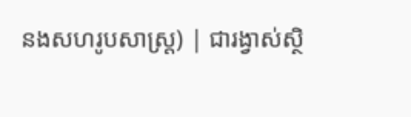នងសហរូបសាស្ត្រ) | ជារង្វាស់ស្ថិ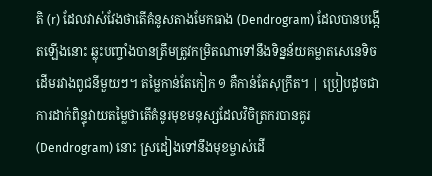តិ (r) ដែលវាស់វែងថាតើគំនូសតាងមែកធាង (Dendrogram) ដែលបានបង្កើតឡើងនោះ ឆ្លុះបញ្ចាំងបានត្រឹមត្រូវកម្រិតណាទៅនឹងទិន្នន័យគម្លាតសេនេទិចដើមរវាងពូជនីមួយៗ។ តម្លៃកាន់តែកៀក ១ គឺកាន់តែសុក្រឹត។ | ប្រៀបដូចជាការដាក់ពិន្ទុវាយតម្លៃថាតើគំនូរមុខមនុស្សដែលវិចិត្រករបានគូរ (Dendrogram) នោះ ស្រដៀងទៅនឹងមុខម្ចាស់ដើ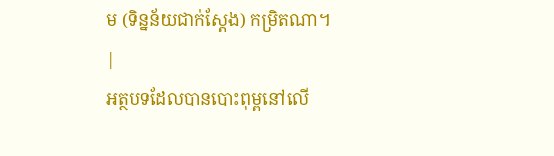ម (ទិន្នន័យជាក់ស្តែង) កម្រិតណា។ |
អត្ថបទដែលបានបោះពុម្ពនៅលើ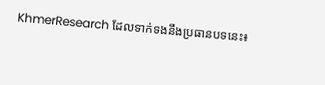KhmerResearch ដែលទាក់ទងនឹងប្រធានបទនេះ៖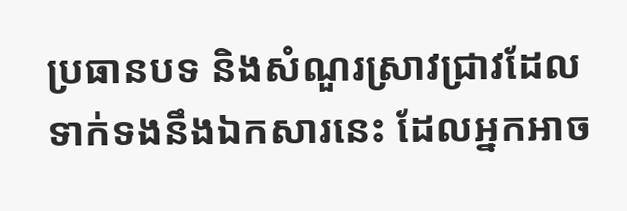ប្រធានបទ និងសំណួរស្រាវជ្រាវដែលទាក់ទងនឹងឯកសារនេះ ដែលអ្នកអាច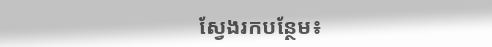ស្វែងរកបន្ថែម៖